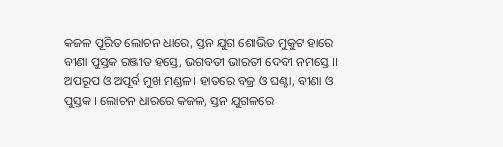କଜଳ ପୂରିତ ଲୋଚନ ଧାରେ, ସ୍ତନ ଯୁଗ ଶୋଭିତ ମୁକୁଟ ହାରେ
ବୀଣା ପୁସ୍ତକ ରଞ୍ଜୀତ ହସ୍ତେ, ଭଗବତୀ ଭାରତୀ ଦେବୀ ନମସ୍ତେ ।।
ଅପରୂପ ଓ ଅପୂର୍ବ ମୁଖ ମଣ୍ଡଳ। ହାତରେ ବଜ୍ର ଓ ଘଣ୍ଟା, ବୀଣା ଓ ପୁସ୍ତକ । ଲୋଚନ ଧାରରେ କଜଳ, ସ୍ତନ ଯୁଗଳରେ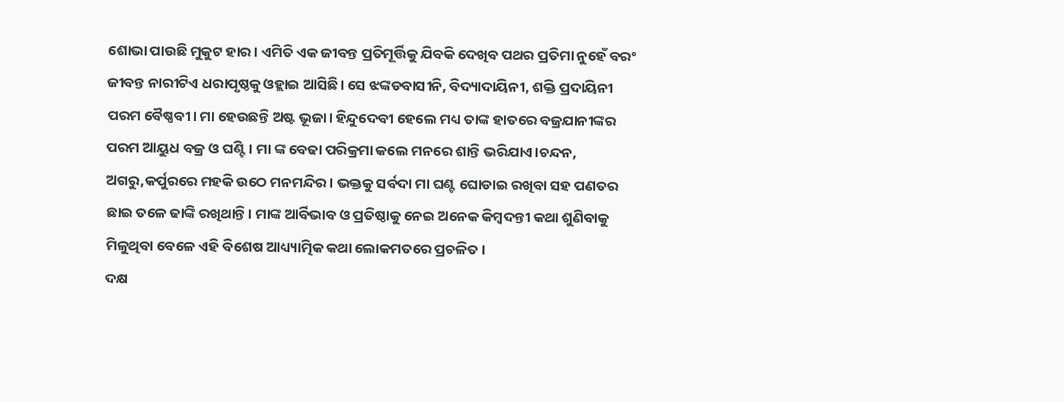ଶୋଭା ପାଉଛି ମୁକୁଟ ହାର। ଏମିତି ଏକ ଜୀବନ୍ତ ପ୍ରତିମୂର୍ତ୍ତିକୁ ଯିବକି ଦେଖିବ ପଥର ପ୍ରତିମା ନୁହେଁ ବରଂ ଜୀବନ୍ତ ନାରୀଟିଏ ଧରାପୃଷ୍ଠକୁ ଓହ୍ଲାଇ ଆସିଛି। ସେ ଝଙ୍କଡବାସୀନି, ବିଦ୍ୟାଦାୟିନୀ, ଶକ୍ତି ପ୍ରଦାୟିନୀ ପରମ ବୈଷ୍ଣବୀ। ମା ହେଉଛନ୍ତି ଅଷ୍ଟ ଭୂଜା। ହିନ୍ଦୁଦେବୀ ହେଲେ ମଧ୍ୟ ତାଙ୍କ ହାତରେ ବଜ୍ରଯାନୀଙ୍କର ପରମ ଆୟୁଧ ବଜ୍ର ଓ ଘଣ୍ଟି । ମା ଙ୍କ ବେଢା ପରିକ୍ରମା କଲେ ମନରେ ଶାନ୍ତି ଭରିଯାଏ।ଚନ୍ଦନ, ଅଗରୁ,କର୍ପୁରରେ ମହକି ଉଠେ ମନମନ୍ଦିର। ଭକ୍ତକୁ ସର୍ବଦା ମା ଘଣ୍ଟ ଘୋଡାଇ ରଖିବା ସହ ପଣତର ଛାଇ ତଳେ ଢାଙ୍କି ରଖିଥାନ୍ତି। ମାଙ୍କ ଆର୍ବିଭାବ ଓ ପ୍ରତିଷ୍ଠାକୁ ନେଇ ଅନେକ କିମ୍ବଦନ୍ତୀ କଥା ଶୁଣିବାକୁ ମିଳୁଥିବା ବେଳେ ଏହି ବିଶେଷ ଆଧ୍ୟ୍ୟାତ୍ମିକ କଥା ଲୋକମତରେ ପ୍ରଚଳିତ।
ଦକ୍ଷ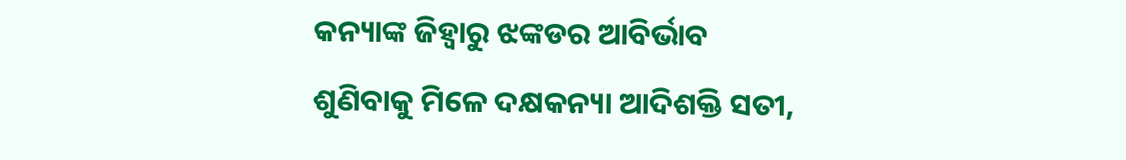କନ୍ୟାଙ୍କ ଜିହ୍ବାରୁ ଝଙ୍କଡର ଆବିର୍ଭାବ
ଶୁଣିବାକୁ ମିଳେ ଦକ୍ଷକନ୍ୟା ଆଦିଶକ୍ତି ସତୀ,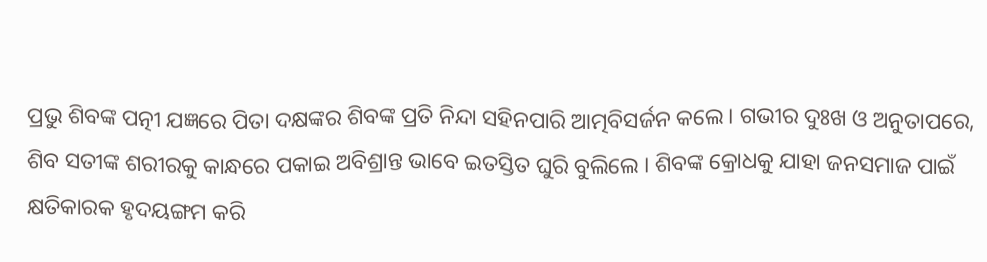ପ୍ରଭୁ ଶିବଙ୍କ ପତ୍ନୀ ଯଜ୍ଞରେ ପିତା ଦକ୍ଷଙ୍କର ଶିବଙ୍କ ପ୍ରତି ନିନ୍ଦା ସହିନପାରି ଆତ୍ମବିସର୍ଜନ କଲେ। ଗଭୀର ଦୁଃଖ ଓ ଅନୁତାପରେ, ଶିବ ସତୀଙ୍କ ଶରୀରକୁ କାନ୍ଧରେ ପକାଇ ଅବିଶ୍ରାନ୍ତ ଭାବେ ଇତସ୍ତିତ ଘୁରି ବୁଲିଲେ । ଶିବଙ୍କ କ୍ରୋଧକୁ ଯାହା ଜନସମାଜ ପାଇଁ କ୍ଷତିକାରକ ହୃଦୟଙ୍ଗମ କରି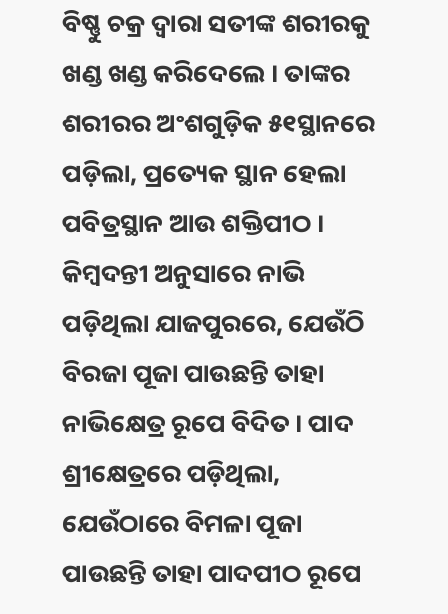ବିଷ୍ଣୁ ଚକ୍ର ଦ୍ୱାରା ସତୀଙ୍କ ଶରୀରକୁ ଖଣ୍ଡ ଖଣ୍ଡ କରିଦେଲେ । ତାଙ୍କର ଶରୀରର ଅଂଶଗୁଡ଼ିକ ୫୧ସ୍ଥାନରେ ପଡ଼ିଲା, ପ୍ରତ୍ୟେକ ସ୍ଥାନ ହେଲା ପବିତ୍ରସ୍ଥାନ ଆଉ ଶକ୍ତିପୀଠ । କିମ୍ବଦନ୍ତୀ ଅନୁସାରେ ନାଭି ପଡ଼ିଥିଲା ଯାଜପୁରରେ, ଯେଉଁଠି ବିରଜା ପୂଜା ପାଉଛନ୍ତି ତାହା ନାଭିକ୍ଷେତ୍ର ରୂପେ ବିଦିତ । ପାଦ ଶ୍ରୀକ୍ଷେତ୍ରରେ ପଡ଼ିଥିଲା, ଯେଉଁଠାରେ ବିମଳା ପୂଜା ପାଉଛନ୍ତି ତାହା ପାଦପୀଠ ରୂପେ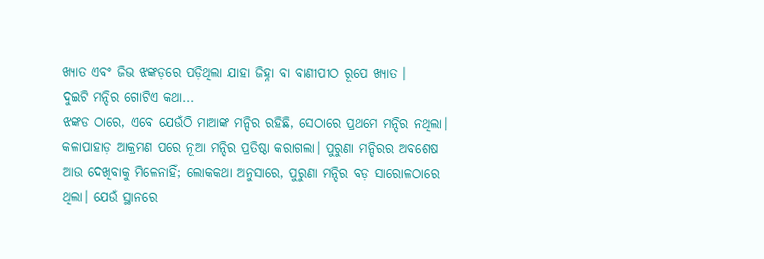ଖ୍ୟାତ ଏବଂ ଜିଭ ଝଙ୍କଡ଼ରେ ପଡ଼ିଥିଲା ଯାହା ଜିହ୍ନା ବା ବାଣୀପୀଠ ରୂପେ ଖ୍ୟାତ ।
ଦୁଇଟି ମନ୍ଦିର ଗୋଟିଏ କଥା...
ଝଙ୍କଡ ଠାରେ, ଏବେ ଯେଉଁଠି ମାଆଙ୍କ ମନ୍ଦିର ରହିଛି, ସେଠାରେ ପ୍ରଥମେ ମନ୍ଦିର ନଥିଲା। କଳାପାହାଡ଼ ଆକ୍ରମଣ ପରେ ନୂଆ ମନ୍ଦିର ପ୍ରତିଷ୍ଠା କରାଗଲା। ପୁରୁଣା ମନ୍ଦିରର ଅବଶେଷ ଆଉ ଦେଖିବାକୁ ମିଳେନାହିଁ; ଲୋକକଥା ଅନୁସାରେ, ପୁରୁଣା ମନ୍ଦିର ବଡ଼ ସାରୋଳଠାରେ ଥିଲା। ଯେଉଁ ସ୍ଥାନରେ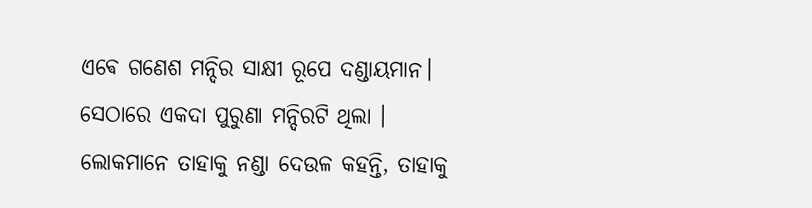ଏଵେ ଗଣେଶ ମନ୍ଦିର ସାକ୍ଷୀ ରୂପେ ଦଣ୍ଡାୟମାନ। ସେଠାରେ ଏକଦା ପୁରୁଣା ମନ୍ଦିରଟି ଥିଲା । ଲୋକମାନେ ତାହାକୁ ନଣ୍ଡା ଦେଉଳ କହନ୍ତି, ତାହାକୁ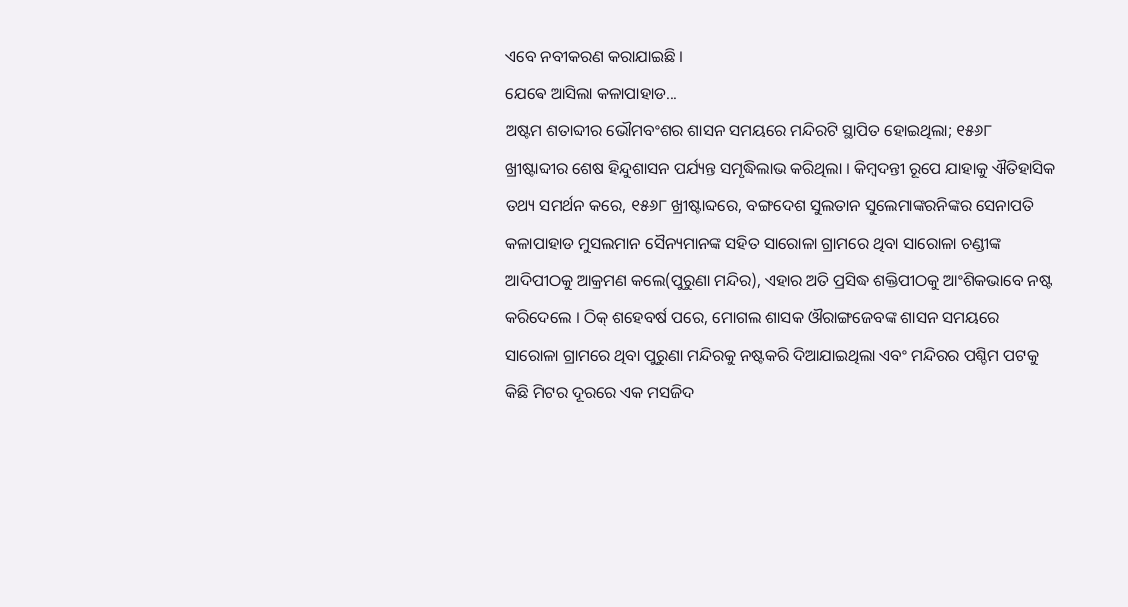ଏବେ ନବୀକରଣ କରାଯାଇଛି ।
ଯେଵେ ଆସିଲା କଳାପାହାଡ...
ଅଷ୍ଟମ ଶତାବ୍ଦୀର ଭୌମବଂଶର ଶାସନ ସମୟରେ ମନ୍ଦିରଟି ସ୍ଥାପିତ ହୋଇଥିଲା; ୧୫୬୮ ଖ୍ରୀଷ୍ଟାବ୍ଦୀର ଶେଷ ହିନ୍ଦୁଶାସନ ପର୍ଯ୍ୟନ୍ତ ସମୃଦ୍ଧିଲାଭ କରିଥିଲା । କିମ୍ବଦନ୍ତୀ ରୂପେ ଯାହାକୁ ଐତିହାସିକ ତଥ୍ୟ ସମର୍ଥନ କରେ, ୧୫୬୮ ଖ୍ରୀଷ୍ଟାବ୍ଦରେ, ବଙ୍ଗଦେଶ ସୁଲତାନ ସୁଲେମାଙ୍କରନିଙ୍କର ସେନାପତି କଳାପାହାଡ ମୁସଲମାନ ସୈନ୍ୟମାନଙ୍କ ସହିତ ସାରୋଳା ଗ୍ରାମରେ ଥିବା ସାରୋଳା ଚଣ୍ଡୀଙ୍କ ଆଦିପୀଠକୁ ଆକ୍ରମଣ କଲେ(ପୁରୁଣା ମନ୍ଦିର), ଏହାର ଅତି ପ୍ରସିଦ୍ଧ ଶକ୍ତିପୀଠକୁ ଆଂଶିକଭାବେ ନଷ୍ଟ କରିଦେଲେ । ଠିକ୍ ଶହେବର୍ଷ ପରେ, ମୋଗଲ ଶାସକ ଔରାଙ୍ଗଜେବଙ୍କ ଶାସନ ସମୟରେ ସାରୋଳା ଗ୍ରାମରେ ଥିବା ପୁରୁଣା ମନ୍ଦିରକୁ ନଷ୍ଟକରି ଦିଆଯାଇଥିଲା ଏବଂ ମନ୍ଦିରର ପଶ୍ଚିମ ପଟକୁ କିଛି ମିଟର ଦୂରରେ ଏକ ମସଜିଦ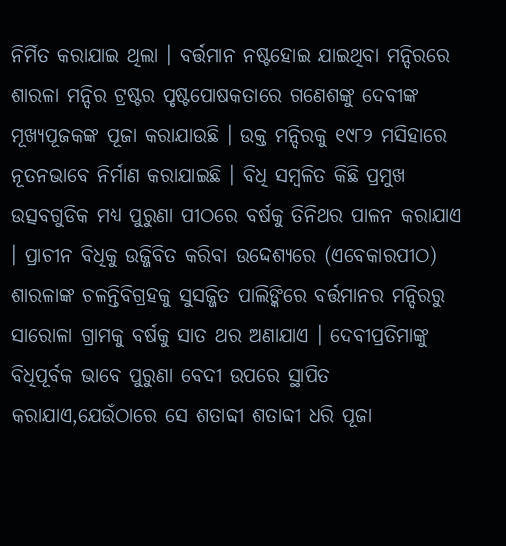ନିର୍ମିତ କରାଯାଇ ଥିଲା । ବର୍ତ୍ତମାନ ନଷ୍ଟହୋଇ ଯାଇଥିବା ମନ୍ଦିରରେ ଶାରଳା ମନ୍ଦିର ଟ୍ରଷ୍ଟର ପୃଷ୍ଟପୋଷକତାରେ ଗଣେଶଙ୍କୁ ଦେବୀଙ୍କ ମୂଖ୍ୟପୂଜକଙ୍କ ପୂଜା କରାଯାଉଛି । ଉକ୍ତ ମନ୍ଦିରକୁ ୧୯୮୨ ମସିହାରେ ନୂତନଭାବେ ନିର୍ମାଣ କରାଯାଇଛି । ବିଧି ସମ୍ବଳିତ କିଛି ପ୍ରମୁଖ ଉତ୍ସବଗୁଡିକ ମଧ୍ୟ ପୁରୁଣା ପୀଠରେ ବର୍ଷକୁ ତିନିଥର ପାଳନ କରାଯାଏ । ପ୍ରାଚୀନ ବିଧିକୁ ଉଜ୍ଜିବିତ କରିବା ଉଦ୍ଦେଶ୍ୟରେ (ଏବେକାରପୀଠ) ଶାରଳାଙ୍କ ଚଳନ୍ତିବିଗ୍ରହକୁ ସୁସଜ୍ଜିତ ପାଲିଙ୍କିରେ ବର୍ତ୍ତମାନର ମନ୍ଦିରରୁ ସାରୋଳା ଗ୍ରାମକୁ ବର୍ଷକୁ ସାତ ଥର ଅଣାଯାଏ । ଦେବୀପ୍ରତିମାଙ୍କୁ ବିଧିପୂର୍ବକ ଭାବେ ପୁରୁଣା ବେଦୀ ଉପରେ ସ୍ଥାପିତ କରାଯାଏ,ଯେଉଁଠାରେ ସେ ଶତାବ୍ଦୀ ଶତାବ୍ଦୀ ଧରି ପୂଜା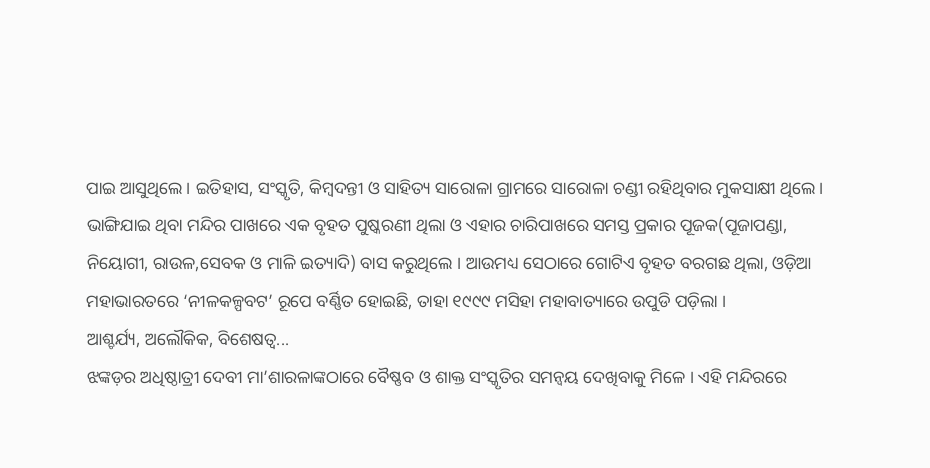ପାଇ ଆସୁଥିଲେ । ଇତିହାସ, ସଂସ୍କୃତି, କିମ୍ବଦନ୍ତୀ ଓ ସାହିତ୍ୟ ସାରୋଳା ଗ୍ରାମରେ ସାରୋଳା ଚଣ୍ଡୀ ରହିଥିବାର ମୁକସାକ୍ଷୀ ଥିଲେ । ଭାଙ୍ଗିଯାଇ ଥିବା ମନ୍ଦିର ପାଖରେ ଏକ ବୃହତ ପୁଷ୍କରଣୀ ଥିଲା ଓ ଏହାର ଚାରିପାଖରେ ସମସ୍ତ ପ୍ରକାର ପୂଜକ(ପୂଜାପଣ୍ଡା, ନିୟୋଗୀ, ରାଉଳ,ସେବକ ଓ ମାଳି ଇତ୍ୟାଦି) ବାସ କରୁଥିଲେ । ଆଉମଧ୍ୟ ସେଠାରେ ଗୋଟିଏ ବୃହତ ବରଗଛ ଥିଲା, ଓଡ଼ିଆ ମହାଭାରତରେ ‘ନୀଳକଳ୍ପବଟ’ ରୂପେ ବର୍ଣ୍ଣିତ ହୋଇଛି, ତାହା ୧୯୯୯ ମସିହା ମହାବାତ୍ୟାରେ ଉପୁଡି ପଡ଼ିଲା ।
ଆଶ୍ଚର୍ଯ୍ୟ, ଅଲୌକିକ, ବିଶେଷତ୍ଵ...
ଝଙ୍କଡ଼ର ଅଧିଷ୍ଠାତ୍ରୀ ଦେବୀ ମା’ଶାରଳାଙ୍କଠାରେ ବୈଷ୍ଣବ ଓ ଶାକ୍ତ ସଂସ୍କୃତିର ସମନ୍ୱୟ ଦେଖିବାକୁ ମିଳେ । ଏହି ମନ୍ଦିରରେ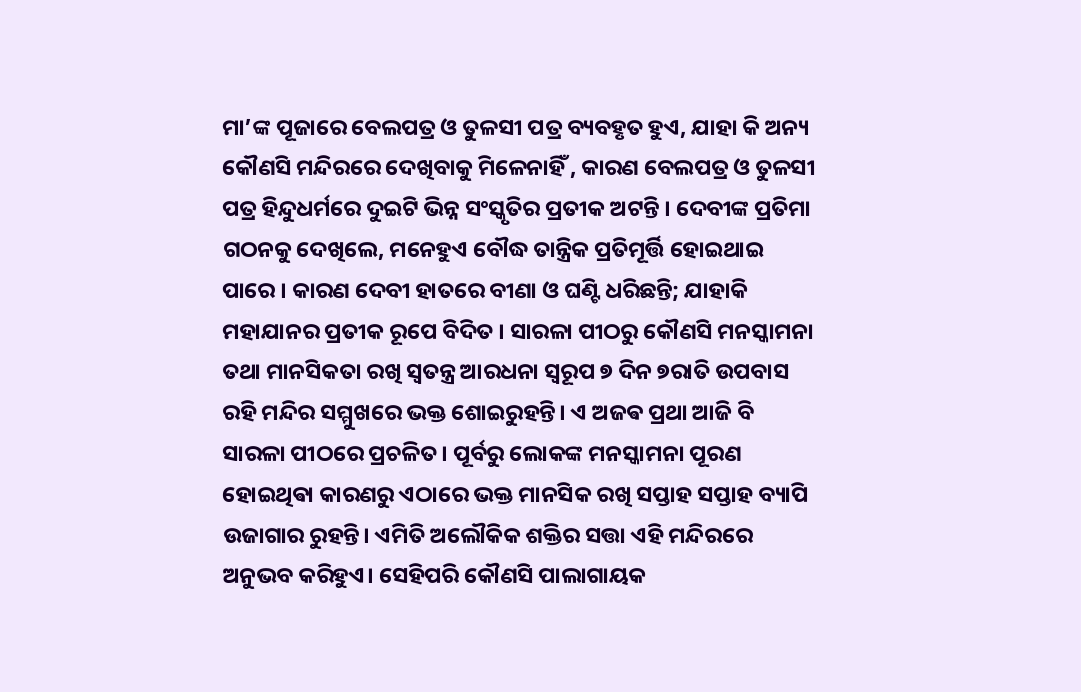ମା’ଙ୍କ ପୂଜାରେ ବେଲପତ୍ର ଓ ତୁଳସୀ ପତ୍ର ବ୍ୟବହୃତ ହୁଏ, ଯାହା କି ଅନ୍ୟ କୌଣସି ମନ୍ଦିରରେ ଦେଖିବାକୁ ମିଳେନାହିଁ , କାରଣ ବେଲପତ୍ର ଓ ତୁଳସୀ ପତ୍ର ହିନ୍ଦୁଧର୍ମରେ ଦୁଇଟି ଭିନ୍ନ ସଂସ୍କୃତିର ପ୍ରତୀକ ଅଟନ୍ତି । ଦେବୀଙ୍କ ପ୍ରତିମା ଗଠନକୁ ଦେଖିଲେ, ମନେହୁଏ ବୌଦ୍ଧ ତାନ୍ତ୍ରିକ ପ୍ରତିମୂର୍ତ୍ତି ହୋଇଥାଇ ପାରେ । କାରଣ ଦେବୀ ହାତରେ ବୀଣା ଓ ଘଣ୍ଟି ଧରିଛନ୍ତି; ଯାହାକି ମହାଯାନର ପ୍ରତୀକ ରୂପେ ବିଦିତ । ସାରଳା ପୀଠରୁ କୌଣସି ମନସ୍କାମନା ତଥା ମାନସିକତା ରଖି ସ୍ବତନ୍ତ୍ର ଆରଧନା ସ୍ବରୂପ ୭ ଦିନ ୭ରାତି ଉପବାସ ରହି ମନ୍ଦିର ସମ୍ମୁଖରେ ଭକ୍ତ ଶୋଇରୁହନ୍ତି। ଏ ଅଜଵ ପ୍ରଥା ଆଜି ବି ସାରଳା ପୀଠରେ ପ୍ରଚଳିତ। ପୂର୍ବରୁ ଲୋକଙ୍କ ମନସ୍କାମନା ପୂରଣ ହୋଇଥିଵା କାରଣରୁ ଏଠାରେ ଭକ୍ତ ମାନସିକ ରଖି ସପ୍ତାହ ସପ୍ତାହ ବ୍ୟାପି ଉଜାଗାର ରୁହନ୍ତି। ଏମିତି ଅଲୌକିକ ଶକ୍ତିର ସତ୍ତା ଏହି ମନ୍ଦିରରେ ଅନୁଭବ କରିହୁଏ। ସେହିପରି କୌଣସି ପାଲାଗାୟକ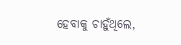ହେବାକୁ ଚାହୁଁଥିଲେ,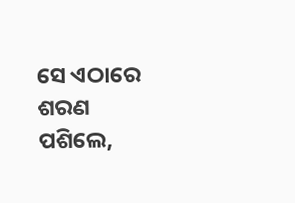ସେ ଏଠାରେ ଶରଣ ପଶିଲେ,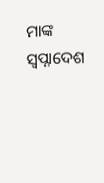ମାଙ୍କ ସ୍ବପ୍ନାଦେଶ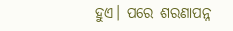ହୁଏ। ପରେ ଶରଣାପନ୍ନ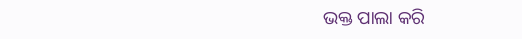ଭକ୍ତ ପାଲା କରି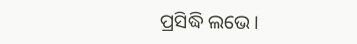ପ୍ରସିଦ୍ଧି ଲଭେ।